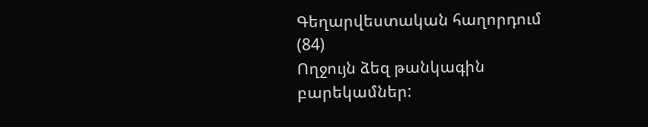Գեղարվեստական հաղորդում (84)
Ողջույն ձեզ թանկագին բարեկամներ: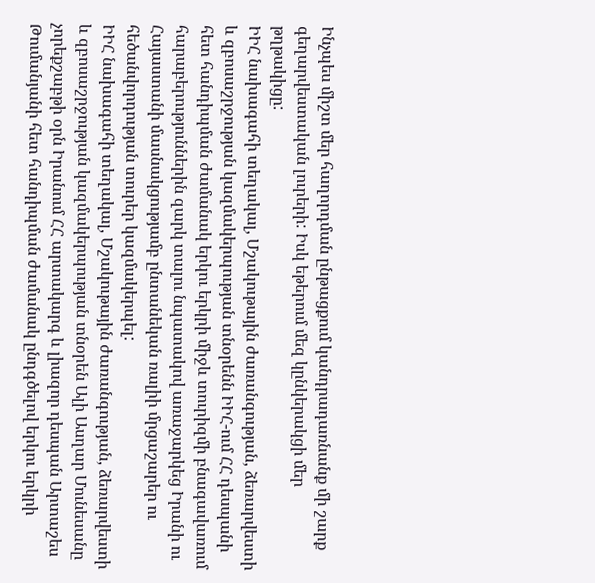Ինչպես միշտ մեր հաղորդման ընթացքում կանդրադառնանք մի շարք գեղարվեստական լուրերի: Իսկ եթերում մեզ կընկերակցի մեր թղթակիցը:
ԻԻՀ նախագահի տեղակալ, Մշակութային ժառանգության, ձեռարվեստի և զբոսաշրջության կազմակերպության տնօրենն ԻԻՀ-ում ՀՀ դեսպանի հետ հանդիպման ժամանակ երկու երկրի միջև տուրիզմի բնագավառում հարաբերություններին զարկ տալու նպատակով առաջարկեց Իրանի ու Հայաստանի մասնակցությամբ ընտանեկան ռալիի մրցաշարեր ու հեծանվորդության տուրեր կազմակերպել:
ԻԻՀ նախագահի տեղակալ, Մշակութային ժառանգության, ձեռարվեստի և զբոսաշրջության կազմակերպության տնօրեն Ալի Ասղար Մունեսանը չորեքշաբթի օրն Իրանում ՀՀ արտակարգ և լիազոր դեսպան Արտաշես Թումանյանի հետ հանդիպման ժամանակ ընդգծելով երկու երկրի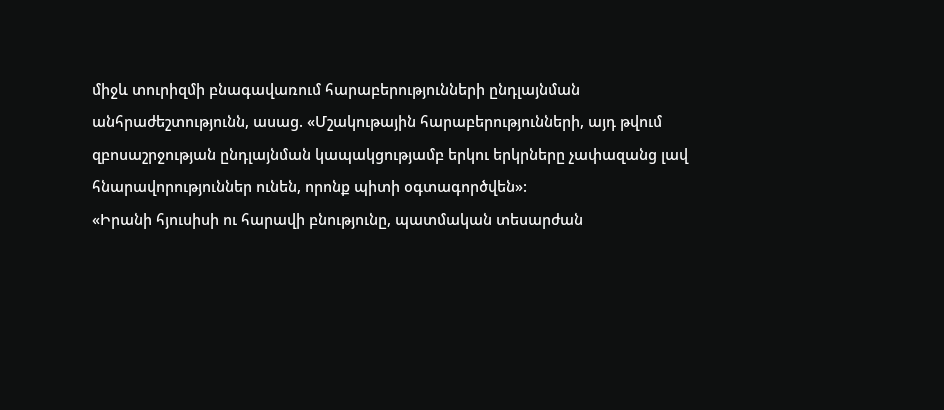միջև տուրիզմի բնագավառում հարաբերությունների ընդլայնման անհրաժեշտությունն, ասաց. «Մշակութային հարաբերությունների, այդ թվում զբոսաշրջության ընդլայնման կապակցությամբ երկու երկրները չափազանց լավ հնարավորություններ ունեն, որոնք պիտի օգտագործվեն»:
«Իրանի հյուսիսի ու հարավի բնությունը, պատմական տեսարժան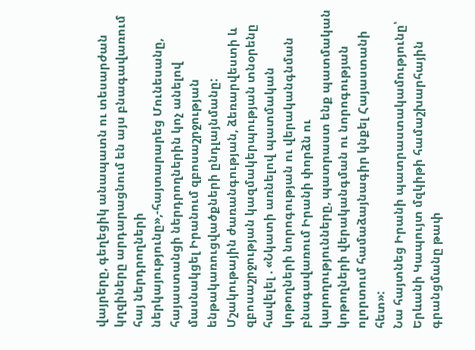վայրերը, գեղեցիկ անապատն ու տեսարժան կղզիները արդարացնում են այս բնագավառում հայ ներդրողների ներկայությունը»,-հայտարարեց Մունեսանը, հայաստանցի ներդրողներին կոչ անելով մասնակցել Իրանում զբոսաշրջության ենթակառուցվածքների ընդլայնմանը:
Մշակութային ժառանգության, ձեռարվեստի և զբոսաշրջության կազմակերպության տնօրենը հավելել . «Նկատի առնելով պատմական կոթողների նորոգության ու վերականգնման բնագավառում Իրանի փորձն ու կարողությունները, պատրաստ ենք պատմական կոթողների վերականգման ու նորոգության ոլորտում համաձայնագիր կնքել Հայաստանի հետ»:
Նա հայտնեց Իրանի պատրաստակամությունը՝ Երևանի Կապույտ մզկիթի համաշխարհային գրանցմանը թափ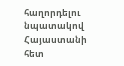հաղորդելու նպատակով Հայաստանի հետ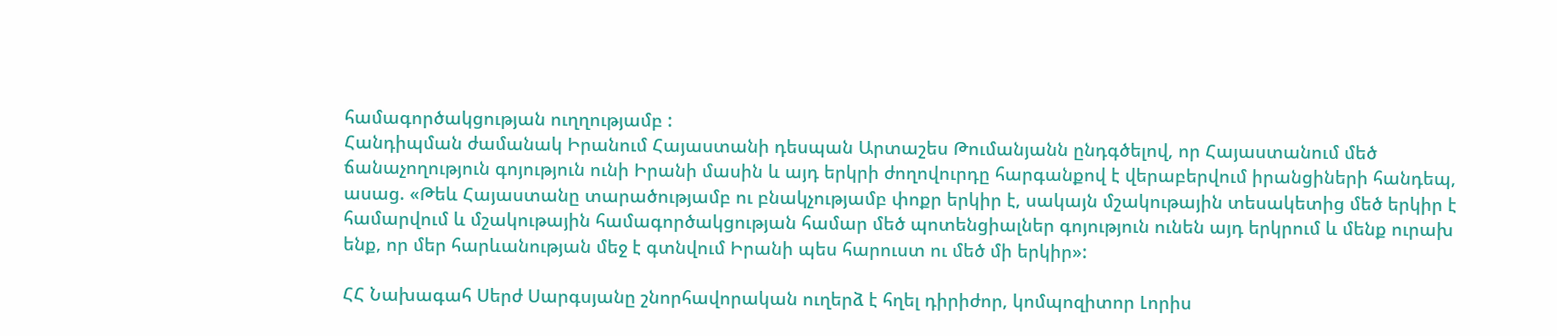համագործակցության ուղղությամբ :
Հանդիպման ժամանակ Իրանում Հայաստանի դեսպան Արտաշես Թումանյանն ընդգծելով, որ Հայաստանում մեծ ճանաչողություն գոյություն ունի Իրանի մասին և այդ երկրի ժողովուրդը հարգանքով է վերաբերվում իրանցիների հանդեպ, ասաց. «Թեև Հայաստանը տարածությամբ ու բնակչությամբ փոքր երկիր է, սակայն մշակութային տեսակետից մեծ երկիր է համարվում և մշակութային համագործակցության համար մեծ պոտենցիալներ գոյություն ունեն այդ երկրում և մենք ուրախ ենք, որ մեր հարևանության մեջ է գտնվում Իրանի պես հարուստ ու մեծ մի երկիր»:

ՀՀ Նախագահ Սերժ Սարգսյանը շնորհավորական ուղերձ է հղել դիրիժոր, կոմպոզիտոր Լորիս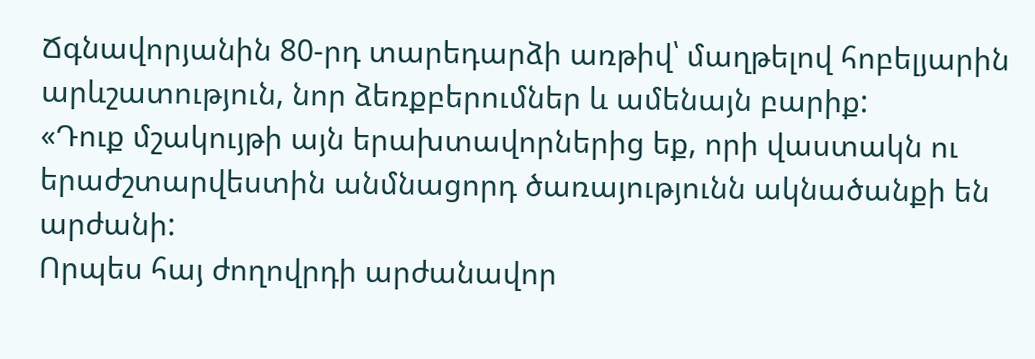Ճգնավորյանին 80-րդ տարեդարձի առթիվ՝ մաղթելով հոբելյարին արևշատություն, նոր ձեռքբերումներ և ամենայն բարիք:
«Դուք մշակույթի այն երախտավորներից եք, որի վաստակն ու երաժշտարվեստին անմնացորդ ծառայությունն ակնածանքի են արժանի:
Որպես հայ ժողովրդի արժանավոր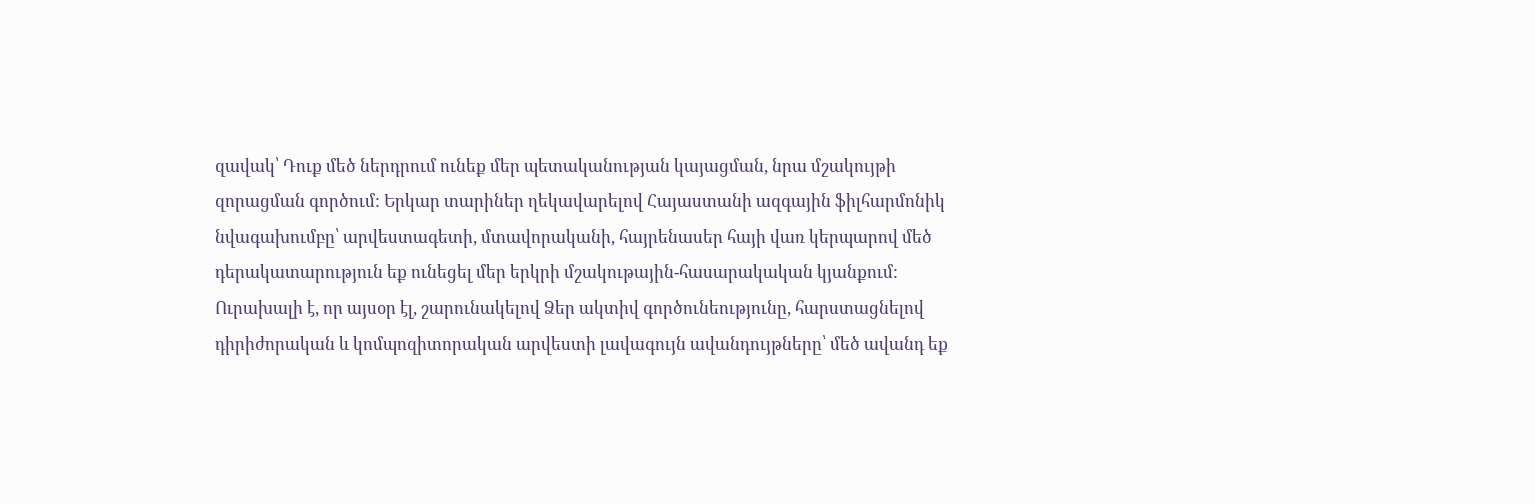զավակ՝ Դուք մեծ ներդրում ունեք մեր պետականության կայացման, նրա մշակույթի զորացման գործում: Երկար տարիներ ղեկավարելով Հայաստանի ազգային ֆիլհարմոնիկ նվագախումբը՝ արվեստագետի, մտավորականի, հայրենասեր հայի վառ կերպարով մեծ դերակատարություն եք ունեցել մեր երկրի մշակութային-հասարակական կյանքում:
Ուրախալի է, որ այսօր էլ, շարունակելով Ձեր ակտիվ գործունեությունը, հարստացնելով դիրիժորական և կոմպոզիտորական արվեստի լավագույն ավանդույթները՝ մեծ ավանդ եք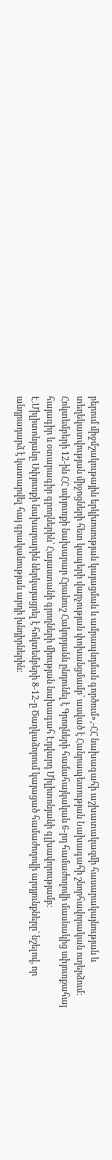բերում միջմշակութային երկխոսության կայացման և ամրապնդման գործում»,-ՀՀ նախագահի աշխատակազմի հասարակայնության և տեղեկատվության միջոցների հետ կապերի վարչության փոխանցմամբ՝ ասված է Հանրապետության Նախագահի շնորհավորական ուղերձում:
Հոկտեմբերի 12-ին ՀՀ սփյուռքի նախարար Հրանուշ Հակոբյանն ընդունել է Գրողների համահայկական 6-րդ համաժողովի մասնակից սփյուռքահայ հայագիր և օտարագիր գրողներին՝ Հայաստանի գրողների միության նախագահ Էդվարդ Միլիտոնյանի գլխավորությամբ:
Է.Միլիտոնյանը Սփյուռքի նախարարին ներկայացրել է հոկտեմբերի 8-12-ը Ծաղկաձորում կայացած համաժողովի արդյունքները՝ նշելով, որ անդրադարձ է կատարվել հայ գրականության արդի խնդիրներին: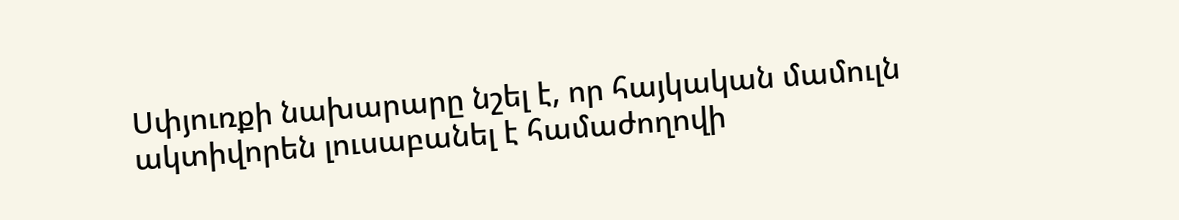Սփյուռքի նախարարը նշել է, որ հայկական մամուլն ակտիվորեն լուսաբանել է համաժողովի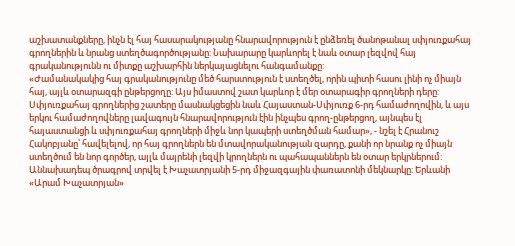աշխատանքները, ինչն էլ հայ հասարակությանը հնարավորություն է ընձեռել ծանոթանալ սփյուռքահայ գրողներին և նրանց ստեղծագործությանը: Նախարարը կարևորել է նաև օտար լեզվով հայ գրականությունն ու միտքը աշխարհին ներկայացնելու հանգամանքը:
«Ժամանակակից հայ գրականությունը մեծ հարստություն է ստեղծել, որին պիտի հասու լինի ոչ միայն հայ, այլև օտարազգի ընթերցողը: Այս իմաստով շատ կարևոր է մեր օտարագիր գրողների դերը: Սփյուռքահայ գրողներից շատերը մասնակցեցին նաև Հայաստան-Սփյուռք 6-րդ համաժողովին, և այս երկու համաժողովները լավագույն հնարավորություն էին ինչպես գրող-ընթերցող, այնպես էլ հայաստանցի և սփյուռքահայ գրողների միջև նոր կապերի ստեղծման համար», - նշել է Հրանուշ Հակոբյանը՝ հավելելով, որ հայ գրողներն են մտավորականության զարդը, քանի որ նրանք ոչ միայն ստեղծում են նոր գործեր, այլև մայրենի լեզվի կրողներն ու պահապաններն են օտար երկրներում:
Աննախադեպ ծրագրով տրվել է Խաչատրյանի 5-րդ միջազգային փառատոնի մեկնարկը։ Երևանի «Արամ Խաչատրյան»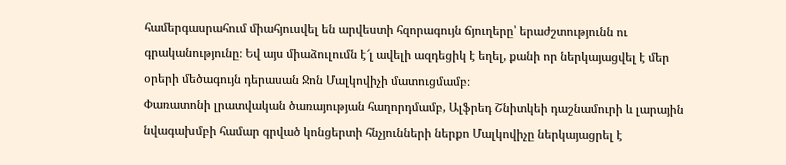համերգասրահում միահյուսվել են արվեստի հզորագույն ճյուղերը՝ երաժշտությունն ու գրականությունը։ Եվ այս միաձուլումն է՜լ ավելի ազդեցիկ է եղել, քանի որ ներկայացվել է մեր օրերի մեծագույն դերասան Ջոն Մալկովիչի մատուցմամբ։
Փառատոնի լրատվական ծառայության հաղորդմամբ, Ալֆրեդ Շնիտկեի դաշնամուրի և լարային նվագախմբի համար գրված կոնցերտի հնչյունների ներքո Մալկովիչը ներկայացրել է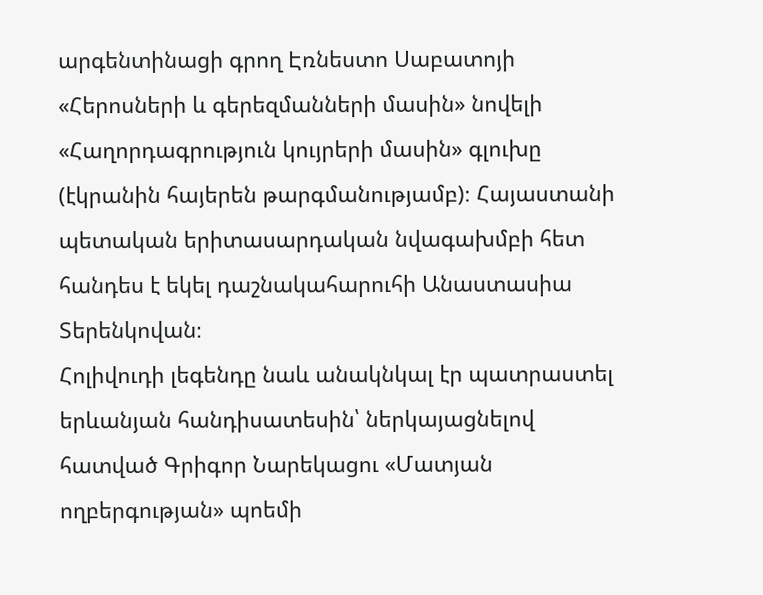արգենտինացի գրող Էռնեստո Սաբատոյի «Հերոսների և գերեզմանների մասին» նովելի «Հաղորդագրություն կույրերի մասին» գլուխը (էկրանին հայերեն թարգմանությամբ)։ Հայաստանի պետական երիտասարդական նվագախմբի հետ հանդես է եկել դաշնակահարուհի Անաստասիա Տերենկովան։
Հոլիվուդի լեգենդը նաև անակնկալ էր պատրաստել երևանյան հանդիսատեսին՝ ներկայացնելով հատված Գրիգոր Նարեկացու «Մատյան ողբերգության» պոեմի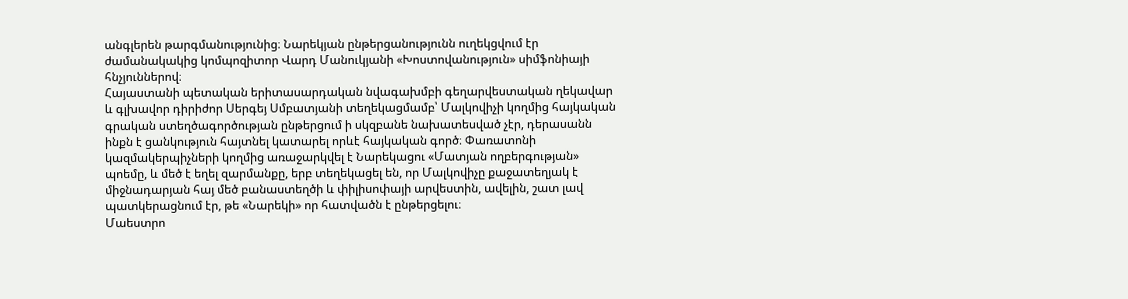անգլերեն թարգմանությունից։ Նարեկյան ընթերցանությունն ուղեկցվում էր ժամանակակից կոմպոզիտոր Վարդ Մանուկյանի «Խոստովանություն» սիմֆոնիայի հնչյուններով։
Հայաստանի պետական երիտասարդական նվագախմբի գեղարվեստական ղեկավար և գլխավոր դիրիժոր Սերգեյ Սմբատյանի տեղեկացմամբ՝ Մալկովիչի կողմից հայկական գրական ստեղծագործության ընթերցում ի սկզբանե նախատեսված չէր, դերասանն ինքն է ցանկություն հայտնել կատարել որևէ հայկական գործ։ Փառատոնի կազմակերպիչների կողմից առաջարկվել է Նարեկացու «Մատյան ողբերգության» պոեմը, և մեծ է եղել զարմանքը, երբ տեղեկացել են, որ Մալկովիչը քաջատեղյակ է միջնադարյան հայ մեծ բանաստեղծի և փիլիսոփայի արվեստին, ավելին, շատ լավ պատկերացնում էր, թե «Նարեկի» որ հատվածն է ընթերցելու։
Մաեստրո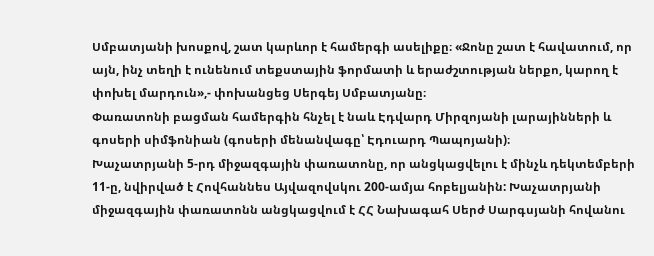Սմբատյանի խոսքով, շատ կարևոր է համերգի ասելիքը։ «Ջոնը շատ է հավատում, որ այն, ինչ տեղի է ունենում տեքստային ֆորմատի և երաժշտության ներքո, կարող է փոխել մարդուն»,- փոխանցեց Սերգեյ Սմբատյանը։
Փառատոնի բացման համերգին հնչել է նաև Էդվարդ Միրզոյանի լարայինների և գոսերի սիմֆոնիան (գոսերի մենանվագը՝ Էդուարդ Պապոյանի)։
Խաչատրյանի 5-րդ միջազգային փառատոնը, որ անցկացվելու է մինչև դեկտեմբերի 11-ը, նվիրված է Հովհաննես Այվազովսկու 200-ամյա հոբելյանին: Խաչատրյանի միջազգային փառատոնն անցկացվում է ՀՀ Նախագահ Սերժ Սարգսյանի հովանու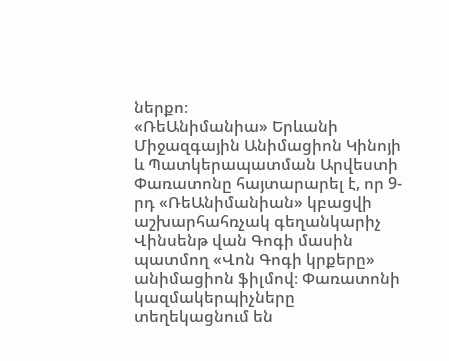ներքո։
«ՌեԱնիմանիա» Երևանի Միջազգային Անիմացիոն Կինոյի և Պատկերապատման Արվեստի Փառատոնը հայտարարել է, որ 9-րդ «ՌեԱնիմանիան» կբացվի աշխարհահռչակ գեղանկարիչ Վինսենթ վան Գոգի մասին պատմող «Վոն Գոգի կրքերը» անիմացիոն ֆիլմով։ Փառատոնի կազմակերպիչները տեղեկացնում են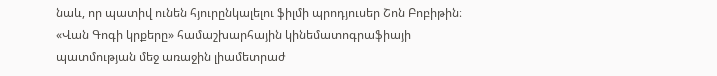նաև, որ պատիվ ունեն հյուրընկալելու ֆիլմի պրոդյուսեր Շոն Բոբիթին։
«Վան Գոգի կրքերը» համաշխարհային կինեմատոգրաֆիայի պատմության մեջ առաջին լիամետրաժ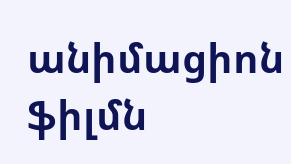անիմացիոն ֆիլմն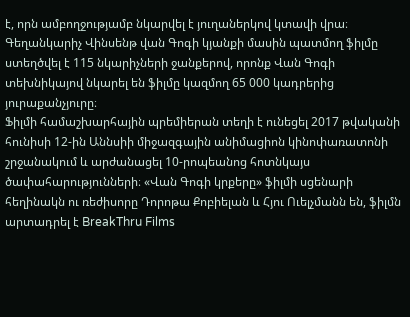է, որն ամբողջությամբ նկարվել է յուղաներկով կտավի վրա։ Գեղանկարիչ Վինսենթ վան Գոգի կյանքի մասին պատմող ֆիլմը ստեղծվել է 115 նկարիչների ջանքերով, որոնք Վան Գոգի տեխնիկայով նկարել են ֆիլմը կազմող 65 000 կադրերից յուրաքանչյուրը։
Ֆիլմի համաշխարհային պրեմիերան տեղի է ունեցել 2017 թվականի հունիսի 12-ին Աննսիի միջազգային անիմացիոն կինոփառատոնի շրջանակում և արժանացել 10-րոպեանոց հոտնկայս ծափահարությունների։ «Վան Գոգի կրքերը» ֆիլմի սցենարի հեղինակն ու ռեժիսորը Դորոթա Քոբիելան և Հյու Ուելչմանն են, ֆիլմն արտադրել է BreakThru Films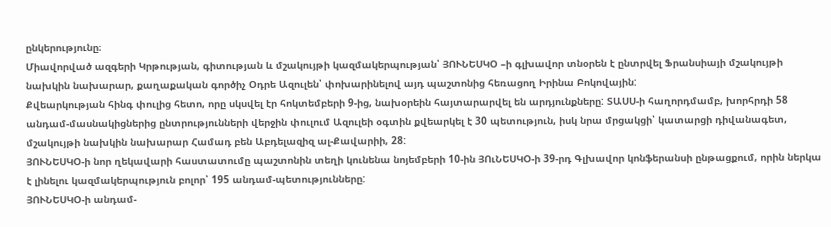ընկերությունը։
Միավորված ազգերի Կրթության, գիտության և մշակույթի կազմակերպության՝ ՅՈՒՆԵՍԿՕ –ի գլխավոր տնօրեն է ընտրվել Ֆրանսիայի մշակույթի նախկին նախարար, քաղաքական գործիչ Օդրե Ազուլեն՝ փոխարինելով այդ պաշտոնից հեռացող Իրինա Բոկովային:
Քվեարկության հինգ փուլից հետո, որը սկսվել էր հոկտեմբերի 9-ից, նախօրեին հայտարարվել են արդյունքները: ՏԱՍՍ-ի հաղորդմամբ, խորհրդի 58 անդամ-մասնակիցներից ընտրությունների վերջին փուլում Ազուլեի օգտին քվեարկել է 30 պետություն, իսկ նրա մրցակցի՝ կատարցի դիվանագետ, մշակույթի նախկին նախարար Համադ բեն Աբդելազիզ ալ-Քավարիի, 28:
ՅՈՒՆԵՍԿՕ-ի նոր ղեկավարի հաստատումը պաշտոնին տեղի կունենա նոյեմբերի 10-ին ՅՈւՆԵՍԿՕ-ի 39-րդ Գլխավոր կոնֆերանսի ընթացքում, որին ներկա է լինելու կազմակերպություն բոլոր՝ 195 անդամ-պետությունները:
ՅՈՒՆԵՍԿՕ-ի անդամ-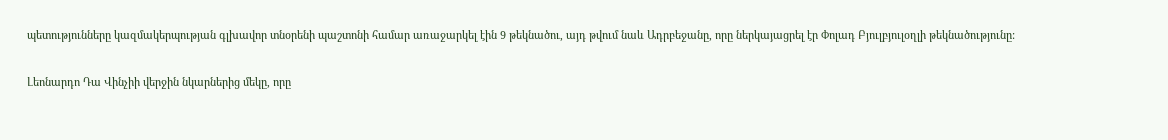պետությունները կազմակերպության գլխավոր տնօրենի պաշտոնի համար առաջարկել էին 9 թեկնածու, այդ թվում նաև Ադրբեջանը, որը ներկայացրել էր Փոլադ Բյուլբյուլօղլի թեկնածությունը:

Լեոնարդո Դա Վինչիի վերջին նկարներից մեկը, որը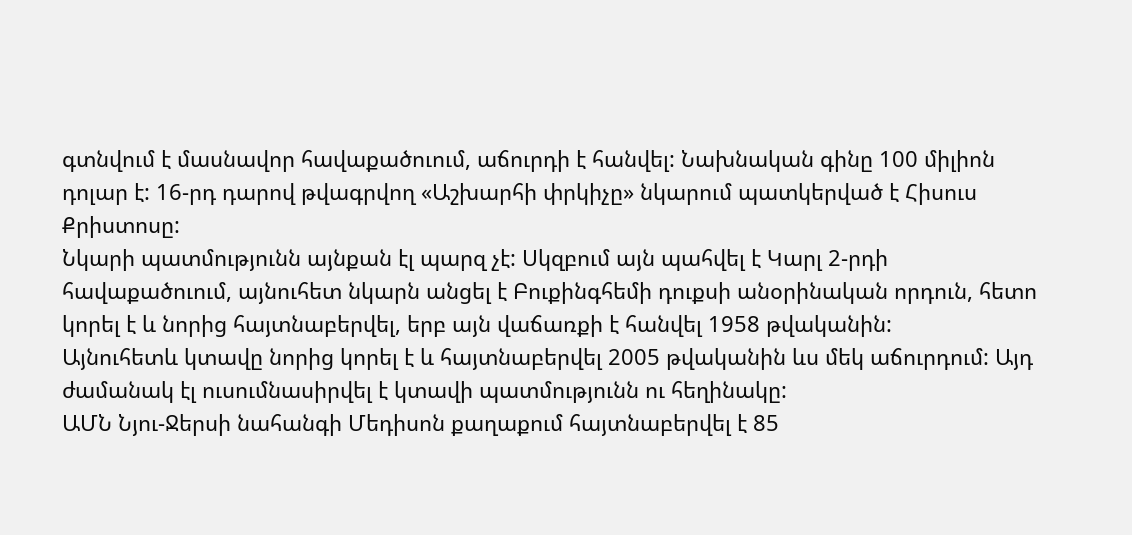գտնվում է մասնավոր հավաքածուում, աճուրդի է հանվել: Նախնական գինը 100 միլիոն դոլար է: 16-րդ դարով թվագրվող «Աշխարհի փրկիչը» նկարում պատկերված է Հիսուս Քրիստոսը:
Նկարի պատմությունն այնքան էլ պարզ չէ: Սկզբում այն պահվել է Կարլ 2-րդի հավաքածուում, այնուհետ նկարն անցել է Բուքինգհեմի դուքսի անօրինական որդուն, հետո կորել է և նորից հայտնաբերվել, երբ այն վաճառքի է հանվել 1958 թվականին:
Այնուհետև կտավը նորից կորել է և հայտնաբերվել 2005 թվականին ևս մեկ աճուրդում: Այդ ժամանակ էլ ուսումնասիրվել է կտավի պատմությունն ու հեղինակը:
ԱՄՆ Նյու-Ջերսի նահանգի Մեդիսոն քաղաքում հայտնաբերվել է 85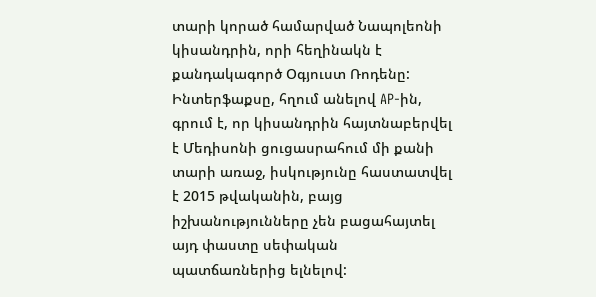տարի կորած համարված Նապոլեոնի կիսանդրին, որի հեղինակն է քանդակագործ Օգյուստ Ռոդենը: Ինտերֆաքսը, հղում անելով AP-ին, գրում է, որ կիսանդրին հայտնաբերվել է Մեդիսոնի ցուցասրահում մի քանի տարի առաջ, իսկությունը հաստատվել է 2015 թվականին, բայց իշխանությունները չեն բացահայտել այդ փաստը սեփական պատճառներից ելնելով: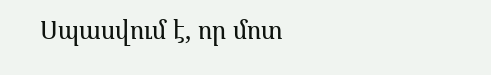Սպասվում է, որ մոտ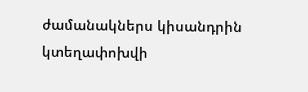ժամանակներս կիսանդրին կտեղափոխվի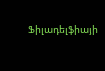Ֆիլադելֆիայի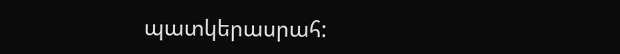պատկերասրահ: